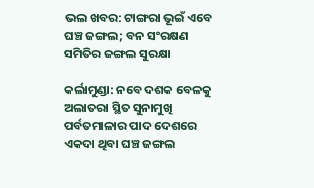ଭଲ ଖବର: ଟାଙ୍ଗରା ଭୂଇଁ ଏବେ ଘଞ୍ଚ ଜଙ୍ଗଲ; ବନ ସଂରକ୍ଷଣ ସମିତିର ଜଙ୍ଗଲ ସୁରକ୍ଷା

କର୍ଲାମୁଣ୍ଡା: ନବେ ଦଶକ ବେଳକୁ ଅଲାତରା ସ୍ଥିତ ସୁନାମୁଖି ପର୍ବତମାଳାର ପାଦ ଦେଶରେ ଏକଦା ଥିବା ଘଞ୍ଚ ଜଙ୍ଗଲ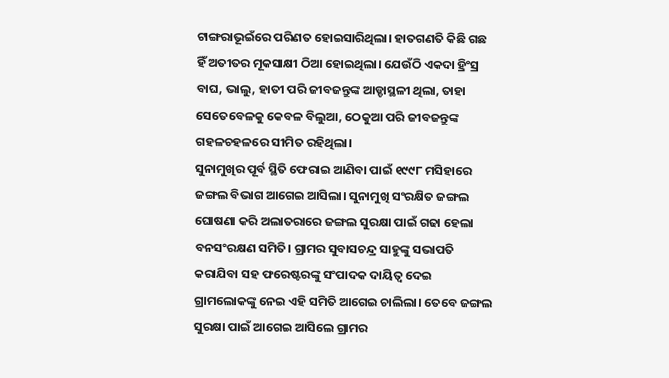ଟାଙ୍ଗରାଭୂଇଁରେ ପରିଣତ ହୋଇସାରିଥିଲା। ହାତଗଣତି କିଛି ଗଛ ହିଁ ଅତୀତର ମୂକସାକ୍ଷୀ ଠିଆ ହୋଇଥିଲା। ଯେଉଁଠି ଏକଦା ହ୍ରିଂସ୍ର ବାଘ, ଭାଲୁ, ହାତୀ ପରି ଜୀବଜନ୍ତୁଙ୍କ ଆଡ୍ଡାସ୍ଥଳୀ ଥିଲା, ତାହା ସେତେବେଳକୁ କେବଳ ବିଲୁଆ, ଠେକୁଆ ପରି ଜୀବଜନ୍ତୁଙ୍କ ଗହଳଚହଳରେ ସୀମିତ ରହିଥିଲା।
ସୁନାମୁଖିର ପୂର୍ବ ସ୍ଥିତି ଫେରାଇ ଆଣିବା ପାଇଁ ୧୯୯୮ ମସିହାରେ ଜଙ୍ଗଲ ବିଭାଗ ଆଗେଇ ଆସିଲା। ସୁନାମୁଖି ସଂରକ୍ଷିତ ଜଙ୍ଗଲ ଘୋଷଣା କରି ଅଲାତରାରେ ଜଙ୍ଗଲ ସୁରକ୍ଷା ପାଇଁ ଗଢା ହେଲା ବନସଂରକ୍ଷଣ ସମିତି। ଗ୍ରାମର ସୁବାସଚନ୍ଦ୍ର ସାହୁଙ୍କୁ ସଭାପତି କରାଯିବା ସହ ଫରେଷ୍ଟରଙ୍କୁ ସଂପାଦକ ଦାୟିତ୍ୱ ଦେଇ ଗ୍ରାମଲୋକଙ୍କୁ ନେଇ ଏହି ସମିତି ଆଗେଇ ଚାଲିଲା। ତେବେ ଜଙ୍ଗଲ ସୁରକ୍ଷା ପାଇଁ ଆଗେଇ ଆସିଲେ ଗ୍ରାମର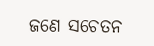ଜଣେ ସଚେତନ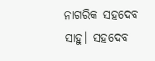ନାଗରିକ ସହଦେବ ସାହୁ। ସହଦେବ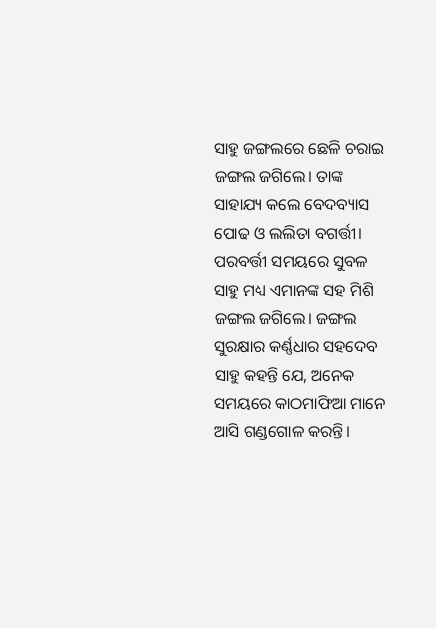ସାହୁ ଜଙ୍ଗଲରେ ଛେଳି ଚରାଇ ଜଙ୍ଗଲ ଜଗିଲେ। ତାଙ୍କ ସାହାଯ୍ୟ କଲେ ବେଦବ୍ୟାସ ପୋଢ ଓ ଲଲିତା ବଗର୍ତ୍ତୀ। ପରବର୍ତ୍ତୀ ସମୟରେ ସୁବଳ ସାହୁ ମଧ୍ୟ ଏମାନଙ୍କ ସହ ମିଶି ଜଙ୍ଗଲ ଜଗିଲେ। ଜଙ୍ଗଲ ସୁରକ୍ଷାର କର୍ଣ୍ଣଧାର ସହଦେବ ସାହୁ କହନ୍ତି ଯେ, ଅନେକ ସମୟରେ କାଠମାଫିଆ ମାନେ ଆସି ଗଣ୍ଡଗୋଳ କରନ୍ତି।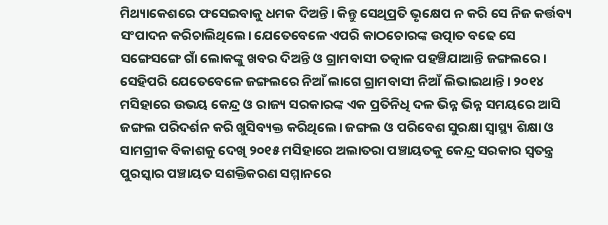ମିଥ୍ୟାକେଶରେ ଫସେଇବାକୁ ଧମକ ଦିଅନ୍ତି। କିନ୍ତୁ ସେଥିପ୍ରତି ଭୃକ୍ଷେପ ନ କରି ସେ ନିଜ କର୍ତ୍ତବ୍ୟ ସଂପାଦନ କରିଚାଲିଥିଲେ। ଯେତେବେଳେ ଏପରି କାଠଚୋରଙ୍କ ଉତ୍ପାତ ବଢେ ସେ ସଙ୍ଗେସଙ୍ଗେ ଗାଁ ଲୋକଙ୍କୁ ଖବର ଦିଅନ୍ତି ଓ ଗ୍ରାମବାସୀ ତତ୍କାଳ ପହଞ୍ଚିଯାଆନ୍ତି ଜଙ୍ଗଲରେ। ସେହିପରି ଯେତେବେଳେ ଜଙ୍ଗଲରେ ନିଆଁ ଲାଗେ ଗ୍ରାମବାସୀ ନିଆଁ ଲିଭାଇଥାନ୍ତି। ୨୦୧୪ ମସିହାରେ ଉଭୟ କେନ୍ଦ୍ର ଓ ରାଜ୍ୟ ସରକାରଙ୍କ ଏକ ପ୍ରତିନିଧି ଦଳ ଭିନ୍ନ ଭିନ୍ନ ସମୟରେ ଆସି ଜଙ୍ଗଲ ପରିଦର୍ଶନ କରି ଖୁସିବ୍ୟକ୍ତ କରିଥିଲେ। ଜଙ୍ଗଲ ଓ ପରିବେଶ ସୁରକ୍ଷା ସ୍ୱାସ୍ଥ୍ୟ ଶିକ୍ଷା ଓ ସାମଗ୍ରୀକ ବିକାଶକୁ ଦେଖି ୨୦୧୫ ମସିହାରେ ଅଲାତରା ପଞ୍ଚାୟତକୁ କେନ୍ଦ୍ର ସରକାର ସ୍ୱତନ୍ତ୍ର ପୁରସ୍କାର ପଞ୍ଚାୟତ ସଶକ୍ତିକରଣ ସମ୍ମାନରେ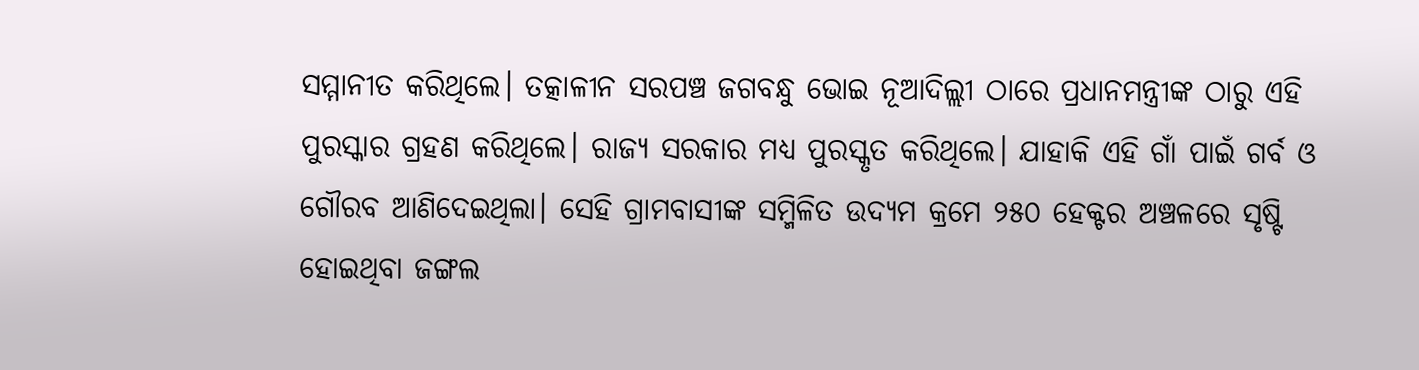ସମ୍ମାନୀତ କରିଥିଲେ। ତତ୍କାଳୀନ ସରପଞ୍ଚ ଜଗବନ୍ଧୁ ଭୋଇ ନୂଆଦିଲ୍ଲୀ ଠାରେ ପ୍ରଧାନମନ୍ତ୍ରୀଙ୍କ ଠାରୁ ଏହି ପୁରସ୍କାର ଗ୍ରହଣ କରିଥିଲେ। ରାଜ୍ୟ ସରକାର ମଧ୍ୟ ପୁରସ୍କୃତ କରିଥିଲେ। ଯାହାକି ଏହି ଗାଁ ପାଇଁ ଗର୍ବ ଓ ଗୌରବ ଆଣିଦେଇଥିଲା। ସେହି ଗ୍ରାମବାସୀଙ୍କ ସମ୍ମିଳିତ ଉଦ୍ୟମ କ୍ରମେ ୨୫୦ ହେକ୍ଟର ଅଞ୍ଚଳରେ ସୃଷ୍ଟି ହୋଇଥିବା ଜଙ୍ଗଲ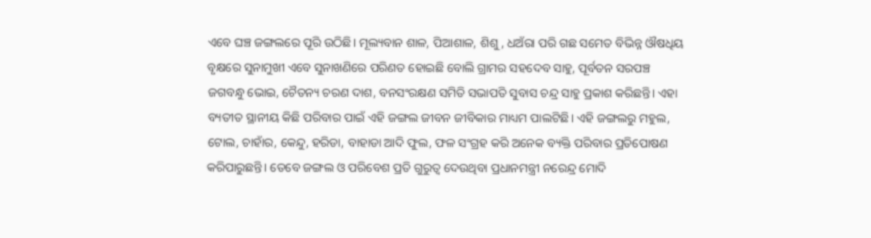ଏବେ ଘଞ୍ଚ ଜଙ୍ଗଲରେ ପୂରି ଉଠିଛି। ମୂଲ୍ୟବାନ ଶାଳ, ପିଆଶାଳ, ଶିଶୁ, ଧଅଁରା ପରି ଗଛ ସମେତ ବିଭିନ୍ନ ଔଷଧିୟ ବୃକ୍ଷରେ ସୁନାମୁଖୀ ଏବେ ସୁନାଖଣିରେ ପରିଣତ ହୋଇଛି ବୋଲି ଗ୍ରାମର ସହଦେବ ସାହୁ, ପୂର୍ବତନ ସରପଞ୍ଚ ଜଗବନ୍ଧୁ ଭୋଇ, ଚୈତନ୍ୟ ଚରଣ ଦାଶ, ବନସଂରକ୍ଷଣ ସମିତି ସଭାପତି ସୁବାସ ଚନ୍ଦ୍ର ସାହୁ ପ୍ରକାଶ କରିଛନ୍ତି। ଏହା ବ୍ୟତୀତ ସ୍ଥାନୀୟ କିଛି ପରିବାର ପାଇଁ ଏହି ଜଙ୍ଗଲ ଜୀବନ ଜୀବିକାର ମାଧ୍ୟମ ପାଲଟିଛି। ଏହି ଜଙ୍ଗଲରୁ ମହୁଲ, ଟୋଲ, ଚାହାଁର, କେନ୍ଦୁ, ହରିଡା, ବାହାଡା ଆଦି ଫୁଲ, ଫଳ ସଂଗ୍ରହ କରି ଅନେକ ବ୍ୟକ୍ତି ପରିବାର ପ୍ରତିପୋଷଣ କରିପାରୁଛନ୍ତି। ତେବେ ଜଙ୍ଗଲ ଓ ପରିବେଶ ପ୍ରତି ଗୁରୁତ୍ୱ ଦେଉଥିବା ପ୍ରଧାନମନ୍ତ୍ରୀ ନରେନ୍ଦ୍ର ମୋଦି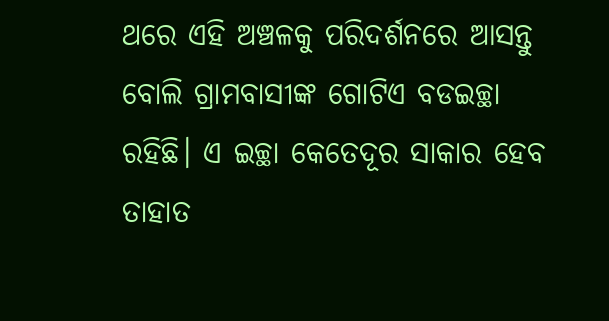ଥରେ ଏହି ଅଞ୍ଚଳକୁ ପରିଦର୍ଶନରେ ଆସନ୍ତୁ ବୋଲି ଗ୍ରାମବାସୀଙ୍କ ଗୋଟିଏ ବଡଇଚ୍ଛା ରହିଛି। ଏ ଇଚ୍ଛା କେତେଦୂର ସାକାର ହେବ ତାହାତ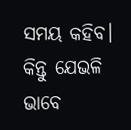ସମୟ କହିବ। କିନ୍ତୁ ଯେଭଳି ଭାବେ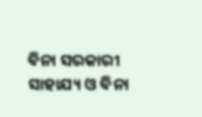ବିନା ସରକାରୀ ସାହାଯ୍ୟ ଓ ବିନା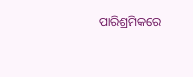ପାରିଶ୍ରମିକରେ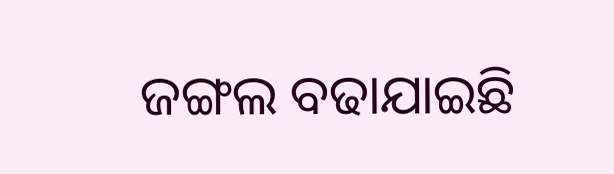ଜଙ୍ଗଲ ବଢାଯାଇଛି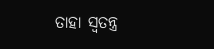ତାହା ସ୍ୱତନ୍ତ୍ର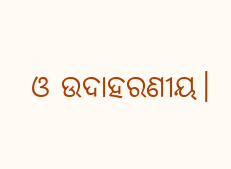ଓ ଉଦାହରଣୀୟ।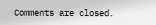Comments are closed.